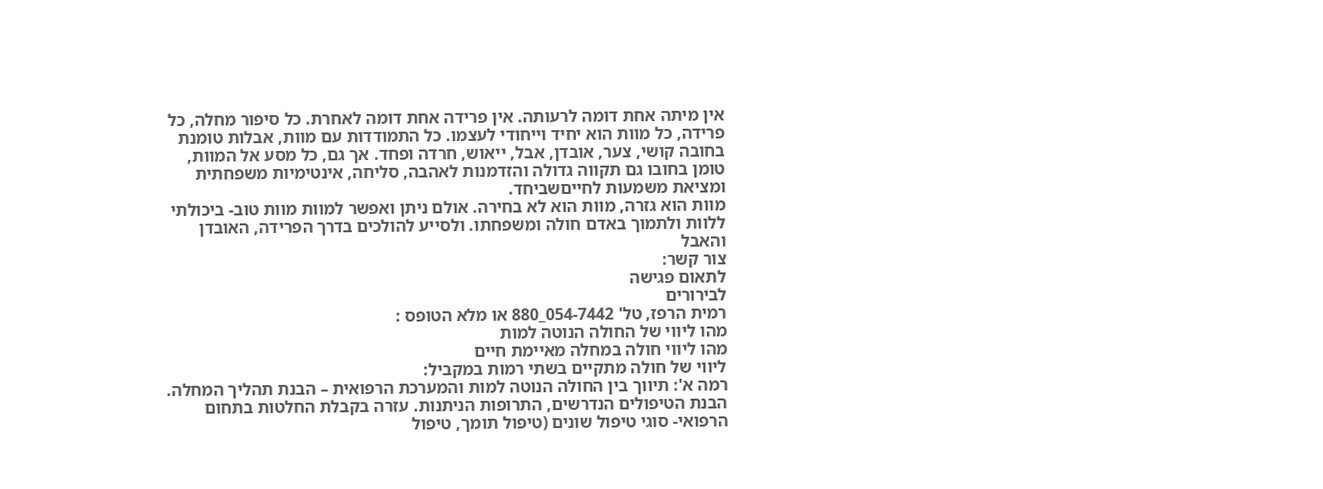אין מיתה אחת דומה לרעותה. אין פרידה אחת דומה לאחרת. כל סיפור מחלה, כל פרידה, כל מוות הוא יחיד וייחודי לעצמו. כל התמודדות עם מוות, אבלות טומנת בחובה קושי, צער, אובדן, אבל, ייאוש, חרדה ופחד. אך גם, כל מסע אל המוות, טומן בחובו גם תקווה גדולה והזדמנות לאהבה, סליחה, אינטימיות משפחתית ומציאת משמעות לחייםשביחד.
מוות הוא גזרה, מוות הוא לא בחירה. אולם ניתן ואפשר למוות מוות טוב- ביכולתי ללוות ולתמוך באדם חולה ומשפחתו. ולסייע להולכים בדרך הפרידה, האובדן והאבל
צור קשר:
לתאום פגישה
לבירורים
רמית הרפז, טל' 054-7442_880 או מלא הטופס :
מהו ליווי של החולה הנוטה למות
מהו ליווי חולה במחלה מאיימת חיים
ליווי של חולה מתקיים בשתי רמות במקביל:
רמה א': תיווך בין החולה הנוטה למות והמערכת הרפואית – הבנת תהליך המחלה. הבנת הטיפולים הנדרשים, התרופות הניתנות. עזרה בקבלת החלטות בתחום הרפואי- סוגי טיפול שונים (טיפול תומך, טיפול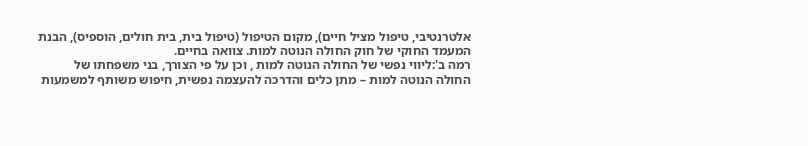אלטרנטיבי, טיפול מציל חיים), מקום הטיפול (טיפול בית, בית חולים, הוספיס), הבנת המעמד החוקי של חוק החולה הנוטה למות. צוואה בחיים.
רמה ב':ליווי נפשי של החולה הנוטה למות , וכן על פי הצורך, בני משפחתו של החולה הנוטה למות – מתן כלים והדרכה להעצמה נפשית, חיפוש משותף למשמעות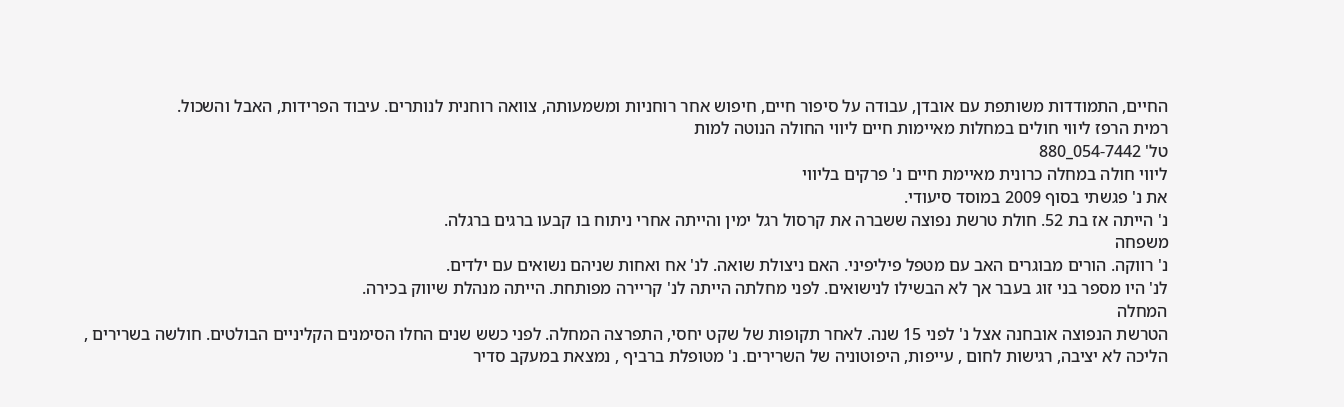החיים, התמודדות משותפת עם אובדן, עבודה על סיפור חיים, חיפוש אחר רוחניות ומשמעותה, צוואה רוחנית לנותרים. עיבוד הפרידות, האבל והשכול.
רמית הרפז ליווי חולים במחלות מאיימות חיים ליווי החולה הנוטה למות
טל' 054-7442_880
ליווי חולה במחלה כרונית מאיימת חיים נ' פרקים בליווי
את נ' פגשתי בסוף 2009 במוסד סיעודי.
נ' הייתה אז בת 52. חולת טרשת נפוצה ששברה את קרסול רגל ימין והייתה אחרי ניתוח בו קבעו ברגים ברגלה.
משפחה
נ' רווקה. הורים מבוגרים האב עם מטפל פיליפיני. האם ניצולת שואה. לנ' אח ואחות שניהם נשואים עם ילדים.
לנ' היו מספר בני זוג בעבר אך לא הבשילו לנישואים. לפני מחלתה הייתה לנ' קריירה מפותחת. הייתה מנהלת שיווק בכירה.
המחלה
הטרשת הנפוצה אובחנה אצל נ' לפני 15 שנה. לאחר תקופות של שקט יחסי, התפרצה המחלה. לפני כשש שנים החלו הסימנים הקליניים הבולטים. חולשה בשרירים , הליכה לא יציבה, רגישות לחום , עייפות, היפוטוניה של השרירים. נ' מטופלת ברביף , נמצאת במעקב סדיר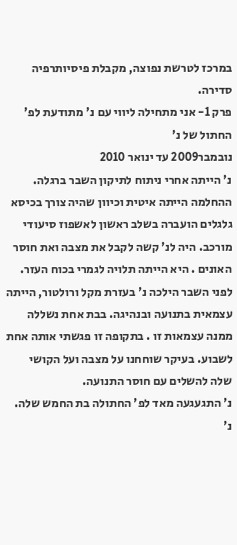במרכז לטרשת נפוצה, מקבלת פיסיותרפיה סדירה.
פרק 1- אני מתחילה ליווי עם נ' מתודעת לפ' החתול של נ'
נובמבר2009 עד ינואר 2010
נ' הייתה אחרי ניתוח לתיקון השבר ברגלה. ההחלמה הייתה איטית וכיוון שהיה צורך בכיסא גלגלים הועברה בשלב ראשון לאשפוז סיעודי מורכב. היה לנ' קשה לקבל את מצבה ואת חוסר האונים . היא הייתה תלויה לגמרי בכוח העזר. לפני השבר הילכה נ' בעזרת מקל ורולטור, הייתה עצמאית בתנועה ובנהיגה. בבת אחת נשללה ממנה עצמאות זו . בתקופה זו פגשתי אותה אחת לשבוע. בעיקר שוחחנו על מצבה ועל הקושי שלה להשלים עם חוסר התנועה.
נ' התגעגעה מאד לפ' החתולה בת החמש שלה. נ'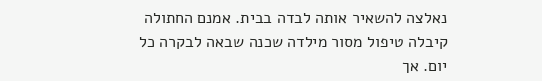נאלצה להשאיר אותה לבדה בבית. אמנם החתולה קיבלה טיפול מסור מילדה שכנה שבאה לבקרה כל יום. אך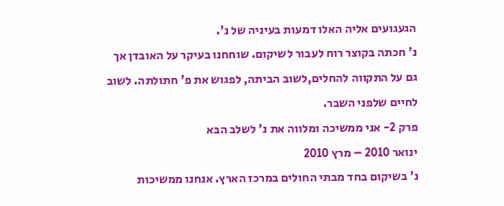הגעגועים אליה האלו דמעות בעיניה של נ'.
נ' חכתה בקוצר רוח לעבור לשיקום. שוחחנו בעיקר על האובדן אך גם על התקווה להחלים,לשוב הביתה, לפגוש את פ' חתולתה. לשוב לחיים שלפני השבר.
פרק 2- אני ממשיכה ומלווה את נ' לשלב הבא
ינואר 2010 – מרץ 2010
נ' בשיקום בחד מבתי החולים במרכז הארץ. אנחנו ממשיכות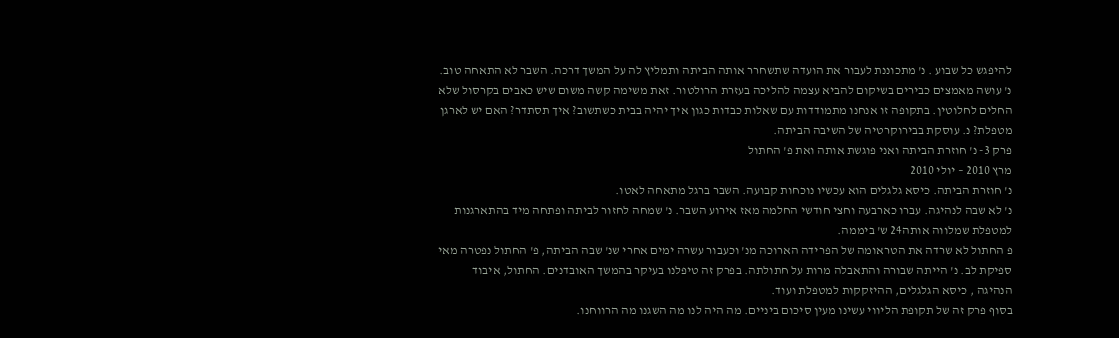להיפגש כל שבוע . נ' מתכוננת לעבור את הועדה שתשחרר אותה הביתה ותמליץ לה על המשך דרכה. השבר לא התאחה טוב. נ' עושה מאמצים כבירים בשיקום להביא עצמה להליכה בעזרת הרולטור. זאת משימה קשה משום שיש כאבים בקרסול שלא החלים לחלוטין. בתקופה זו אנחנו מתמודדות עם שאלות כבדות כגון איך יהיה בבית כשתשוב? איך תסתדר? האם יש לארגן מטפלת? נ. עוסקת בבירוקרטיה של השיבה הביתה.
פרק 3- נ' חוזרת הביתה ואני פוגשת אותה ואת פ' החתול
מרץ 2010 – יולי 2010
נ' חוזרת הביתה. כיסא גלגלים הוא עכשיו נוכחות קבועה. השבר ברגל מתאחה לאטו.
נ' לא שבה לנהיגה. עברו כארבעה וחצי חודשי החלמה מאז אירוע השבר. נ' שמחה לחזור לביתה ופתחה מיד בהתארגנות למטפלת שמלווה אותה24 ש' ביממה.
פ החתול לא שרדה את הטראומה של הפרידה הארוכה מנ' וכעבור עשרה ימים אחרי שנ' שבה הביתה, פ' החתול נפטרה מאי ספיקת לב. נ' הייתה שבורה והתאבלה מרות על חתולתה. בפרק זה טיפלנו בעיקר בהמשך האובדנים. החתול, איבוד הנהיגה , כיסא הגלגלים, ההיזקקות למטפלת ועוד.
בסוף פרק זה של תקופת הליווי עשינו מעין סיכום ביניים. מה היה לנו מה השגנו מה הרווחנו.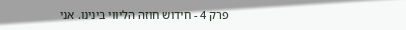פרק 4 - חידוש חוזה הליווי בינינו. אני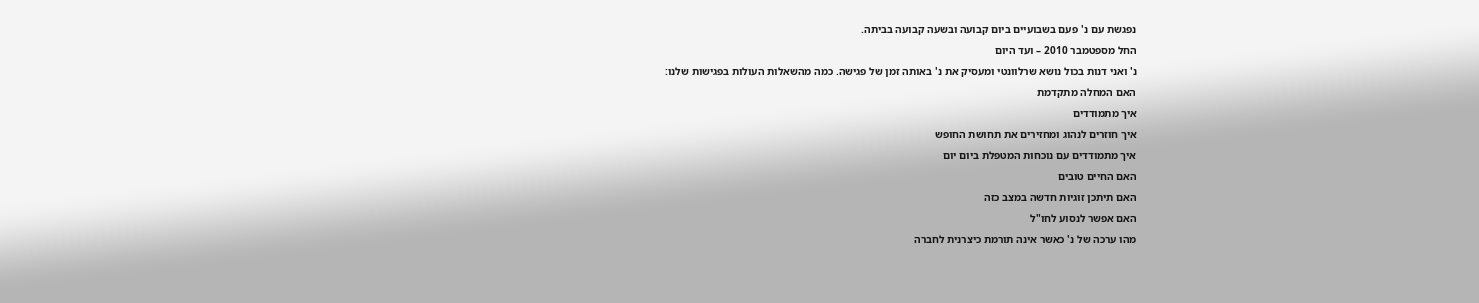נפגשת עם נ' פעם בשבועיים ביום קבועה ובשעה קבועה בביתה.
החל מספטמבר 2010 – ועד היום
נ' ואני דנות בכול נושא שרלוונטי ומעסיק את נ' באותה זמן של פגישה. כמה מהשאלות העולות בפגישות שלנו:
האם המחלה מתקדמת
איך מתמודדים
איך חוזרים לנהוג ומחזירים את תחושת החופש
איך מתמודדים עם נוכחות המטפלת ביום יום
האם החיים טובים
האם תיתכן זוגיות חדשה במצב כזה
האם אפשר לנסוע לחו"ל
מהו ערכה של נ' כאשר אינה תורמת כיצרנית לחברה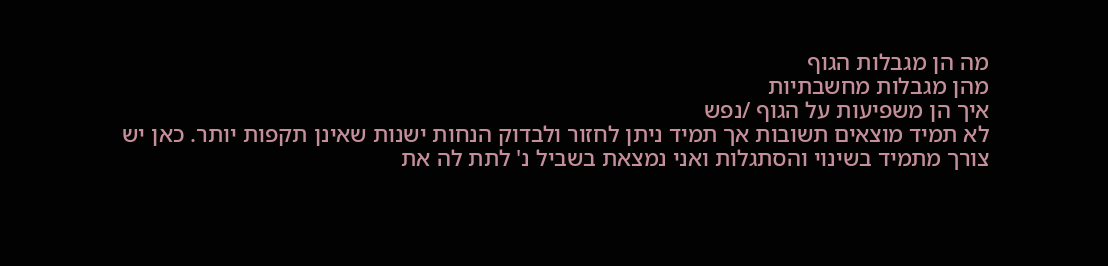מה הן מגבלות הגוף
מהן מגבלות מחשבתיות
איך הן משפיעות על הגוף /נפש
לא תמיד מוצאים תשובות אך תמיד ניתן לחזור ולבדוק הנחות ישנות שאינן תקפות יותר. כאן יש צורך מתמיד בשינוי והסתגלות ואני נמצאת בשביל נ' לתת לה את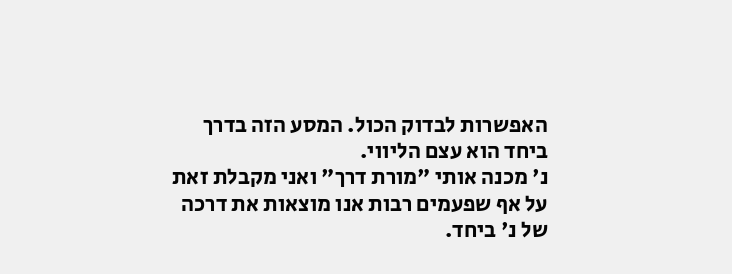האפשרות לבדוק הכול. המסע הזה בדרך ביחד הוא עצם הליווי.
נ' מכנה אותי "מורת דרך" ואני מקבלת זאת על אף שפעמים רבות אנו מוצאות את דרכה של נ' ביחד.